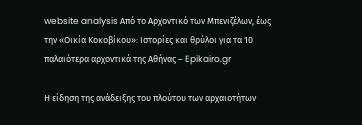website analysis Από το Αρχοντικό των Μπενιζέλων, έως την «Οικία Κοκοβίκου»: Iστορίες και θρύλοι για τα 10 παλαιότερα αρχοντικά της Αθήνας – Epikairo.gr

Η είδηση της ανάδειξης του πλούτου των αρχαιοτήτων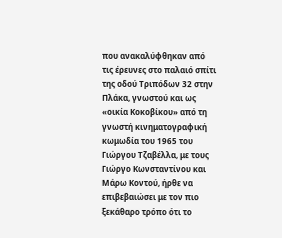που ανακαλύφθηκαν από τις έρευνες στο παλαιό σπίτι της οδού Τριπόδων 32 στην Πλάκα, γνωστού και ως «οικία Κοκοβίκου» από τη γνωστή κινηματογραφική κωμωδία του 1965 του Γιώργου Τζαβέλλα, με τους Γιώργο Κωνσταντίνου και Μάρω Κοντού, ήρθε να επιβεβαιώσει με τον πιο ξεκάθαρο τρόπο ότι το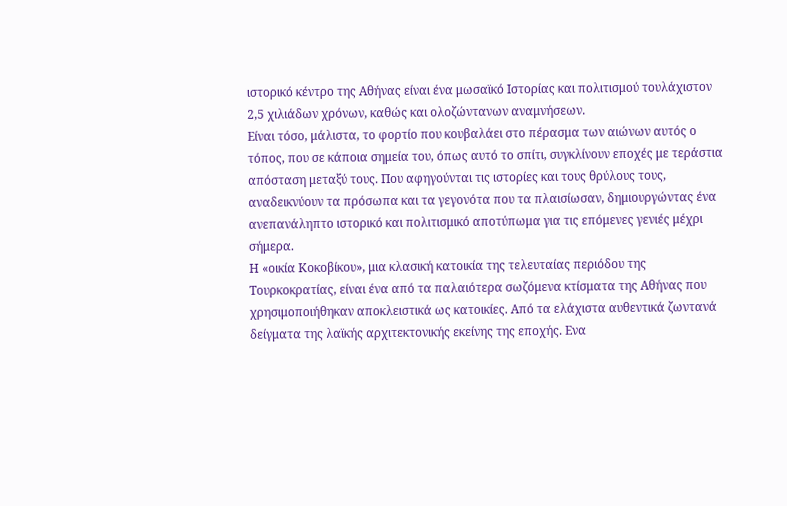ιστορικό κέντρο της Αθήνας είναι ένα μωσαϊκό Ιστορίας και πολιτισμού τουλάχιστον 2,5 χιλιάδων χρόνων, καθώς και ολοζώντανων αναμνήσεων.
Είναι τόσο, μάλιστα, το φορτίο που κουβαλάει στο πέρασμα των αιώνων αυτός ο τόπος, που σε κάποια σημεία του, όπως αυτό το σπίτι, συγκλίνουν εποχές με τεράστια απόσταση μεταξύ τους. Που αφηγούνται τις ιστορίες και τους θρύλους τους, αναδεικνύουν τα πρόσωπα και τα γεγονότα που τα πλαισίωσαν, δημιουργώντας ένα ανεπανάληπτο ιστορικό και πολιτισμικό αποτύπωμα για τις επόμενες γενιές μέχρι σήμερα.
Η «οικία Κοκοβίκου», μια κλασική κατοικία της τελευταίας περιόδου της Τουρκοκρατίας, είναι ένα από τα παλαιότερα σωζόμενα κτίσματα της Αθήνας που χρησιμοποιήθηκαν αποκλειστικά ως κατοικίες. Από τα ελάχιστα αυθεντικά ζωντανά δείγματα της λαϊκής αρχιτεκτονικής εκείνης της εποχής. Ενα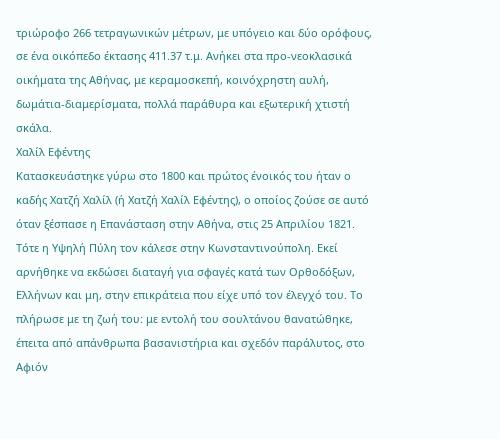τριώροφο 266 τετραγωνικών μέτρων, με υπόγειο και δύο ορόφους, σε ένα οικόπεδο έκτασης 411.37 τ.μ. Ανήκει στα προ-νεοκλασικά οικήματα της Αθήνας, με κεραμοσκεπή, κοινόχρηστη αυλή, δωμάτια-διαμερίσματα, πολλά παράθυρα και εξωτερική χτιστή σκάλα.
Χαλίλ Εφέντης
Κατασκευάστηκε γύρω στο 1800 και πρώτος ένοικός του ήταν ο καδής Χατζή Χαλίλ (ή Χατζή Χαλίλ Εφέντης), ο οποίος ζούσε σε αυτό όταν ξέσπασε η Επανάσταση στην Αθήνα, στις 25 Απριλίου 1821. Τότε η Υψηλή Πύλη τον κάλεσε στην Κωνσταντινούπολη. Εκεί αρνήθηκε να εκδώσει διαταγή για σφαγές κατά των Ορθοδόξων, Ελλήνων και μη, στην επικράτεια που είχε υπό τον έλεγχό του. Το πλήρωσε με τη ζωή του: με εντολή του σουλτάνου θανατώθηκε, έπειτα από απάνθρωπα βασανιστήρια και σχεδόν παράλυτος, στο Αφιόν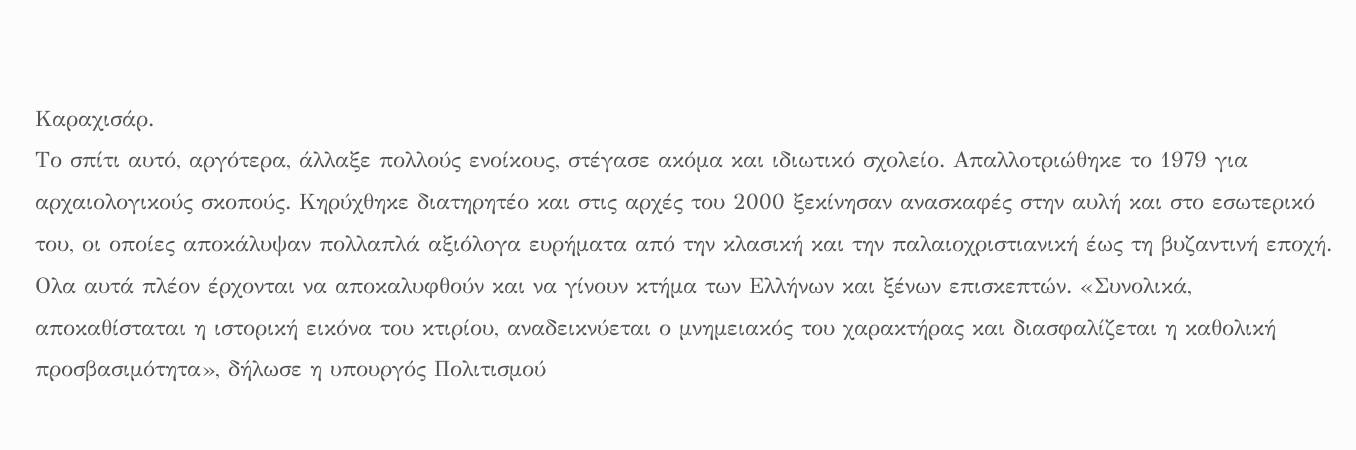Καραχισάρ.
Το σπίτι αυτό, αργότερα, άλλαξε πολλούς ενοίκους, στέγασε ακόμα και ιδιωτικό σχολείο. Απαλλοτριώθηκε το 1979 για αρχαιολογικούς σκοπούς. Κηρύχθηκε διατηρητέο και στις αρχές του 2000 ξεκίνησαν ανασκαφές στην αυλή και στο εσωτερικό του, οι οποίες αποκάλυψαν πολλαπλά αξιόλογα ευρήματα από την κλασική και την παλαιοχριστιανική έως τη βυζαντινή εποχή.
Ολα αυτά πλέον έρχονται να αποκαλυφθούν και να γίνουν κτήμα των Ελλήνων και ξένων επισκεπτών. «Συνολικά, αποκαθίσταται η ιστορική εικόνα του κτιρίου, αναδεικνύεται ο μνημειακός του χαρακτήρας και διασφαλίζεται η καθολική προσβασιμότητα», δήλωσε η υπουργός Πολιτισμού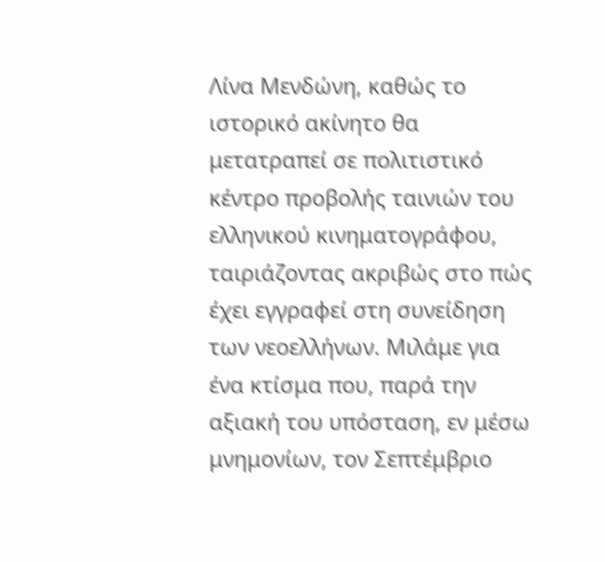Λίνα Μενδώνη, καθώς το ιστορικό ακίνητο θα μετατραπεί σε πολιτιστικό κέντρο προβολής ταινιών του ελληνικού κινηματογράφου, ταιριάζοντας ακριβώς στο πώς έχει εγγραφεί στη συνείδηση των νεοελλήνων. Μιλάμε για ένα κτίσμα που, παρά την αξιακή του υπόσταση, εν μέσω μνημονίων, τον Σεπτέμβριο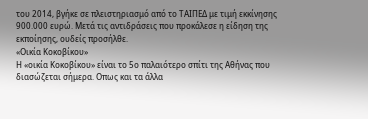του 2014, βγήκε σε πλειστηριασμό από το ΤΑΙΠΕΔ με τιμή εκκίνησης 900.000 ευρώ. Μετά τις αντιδράσεις που προκάλεσε η είδηση της εκποίησης, ουδείς προσήλθε.
«Οικία Κοκοβίκου»
Η «οικία Κοκοβίκου» είναι το 5ο παλαιότερο σπίτι της Αθήνας που διασώζεται σήμερα. Οπως και τα άλλα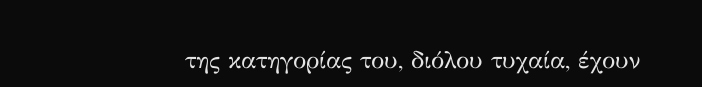της κατηγορίας του, διόλου τυχαία, έχουν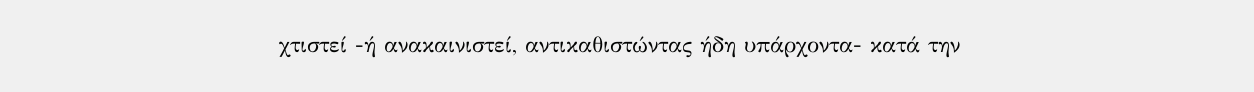χτιστεί -ή ανακαινιστεί, αντικαθιστώντας ήδη υπάρχοντα- κατά την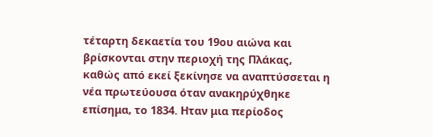τέταρτη δεκαετία του 19ου αιώνα και βρίσκονται στην περιοχή της Πλάκας, καθώς από εκεί ξεκίνησε να αναπτύσσεται η νέα πρωτεύουσα όταν ανακηρύχθηκε επίσημα, το 1834. Ηταν μια περίοδος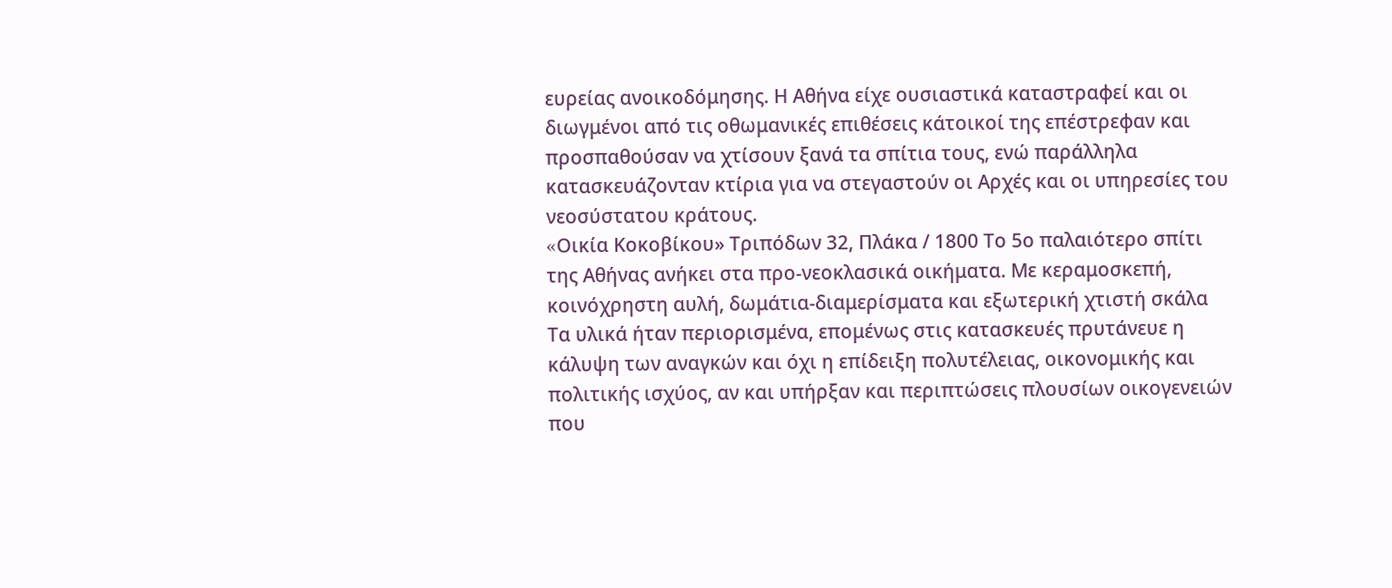ευρείας ανοικοδόμησης. Η Αθήνα είχε ουσιαστικά καταστραφεί και οι διωγμένοι από τις οθωμανικές επιθέσεις κάτοικοί της επέστρεφαν και προσπαθούσαν να χτίσουν ξανά τα σπίτια τους, ενώ παράλληλα κατασκευάζονταν κτίρια για να στεγαστούν οι Αρχές και οι υπηρεσίες του νεοσύστατου κράτους.
«Oικία Κοκοβίκου» Τριπόδων 32, Πλάκα / 1800 Το 5ο παλαιότερο σπίτι της Αθήνας ανήκει στα προ-νεοκλασικά οικήματα. Με κεραμοσκεπή, κοινόχρηστη αυλή, δωμάτια-διαμερίσματα και εξωτερική χτιστή σκάλα
Τα υλικά ήταν περιορισμένα, επομένως στις κατασκευές πρυτάνευε η κάλυψη των αναγκών και όχι η επίδειξη πολυτέλειας, οικονομικής και πολιτικής ισχύος, αν και υπήρξαν και περιπτώσεις πλουσίων οικογενειών που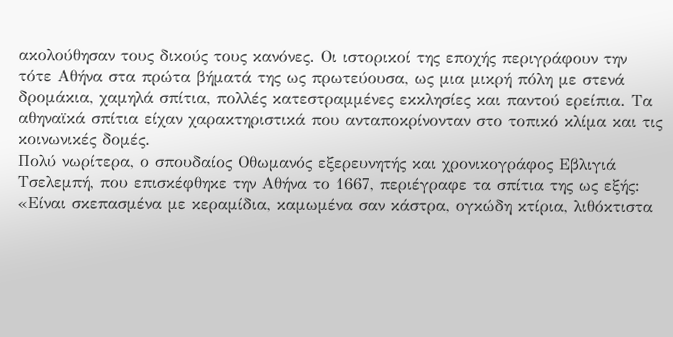ακολούθησαν τους δικούς τους κανόνες. Οι ιστορικοί της εποχής περιγράφουν την τότε Αθήνα στα πρώτα βήματά της ως πρωτεύουσα, ως μια μικρή πόλη με στενά δρομάκια, χαμηλά σπίτια, πολλές κατεστραμμένες εκκλησίες και παντού ερείπια. Τα αθηναϊκά σπίτια είχαν χαρακτηριστικά που ανταποκρίνονταν στο τοπικό κλίμα και τις κοινωνικές δομές.
Πολύ νωρίτερα, ο σπουδαίος Οθωμανός εξερευνητής και χρονικογράφος Εβλιγιά Τσελεμπή, που επισκέφθηκε την Αθήνα το 1667, περιέγραφε τα σπίτια της ως εξής: «Είναι σκεπασμένα με κεραμίδια, καμωμένα σαν κάστρα, ογκώδη κτίρια, λιθόκτιστα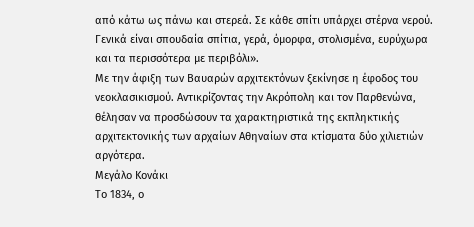από κάτω ως πάνω και στερεά. Σε κάθε σπίτι υπάρχει στέρνα νερού. Γενικά είναι σπουδαία σπίτια, γερά, όμορφα, στολισμένα, ευρύχωρα και τα περισσότερα με περιβόλι».
Με την άφιξη των Βαυαρών αρχιτεκτόνων ξεκίνησε η έφοδος του νεοκλασικισμού. Αντικρίζοντας την Ακρόπολη και τον Παρθενώνα, θέλησαν να προσδώσουν τα χαρακτηριστικά της εκπληκτικής αρχιτεκτονικής των αρχαίων Αθηναίων στα κτίσματα δύο χιλιετιών αργότερα.
Μεγάλο Κονάκι
Το 1834, ο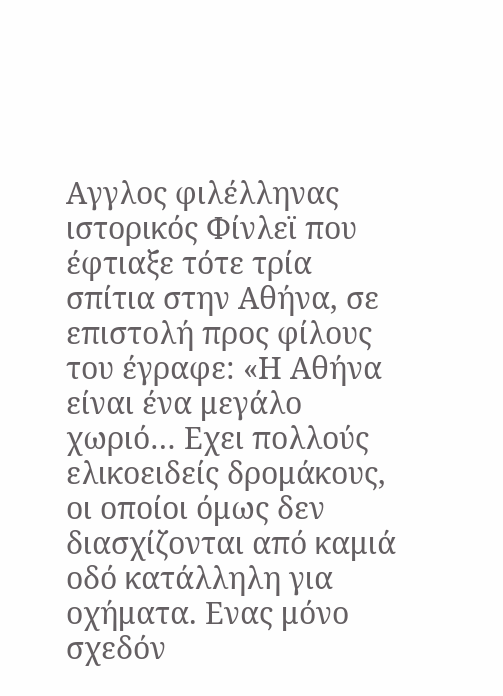Αγγλος φιλέλληνας ιστορικός Φίνλεϊ που έφτιαξε τότε τρία σπίτια στην Αθήνα, σε επιστολή προς φίλους του έγραφε: «Η Αθήνα είναι ένα μεγάλο χωριό… Εχει πολλούς ελικοειδείς δρομάκους, οι οποίοι όμως δεν διασχίζονται από καμιά οδό κατάλληλη για οχήματα. Ενας μόνο σχεδόν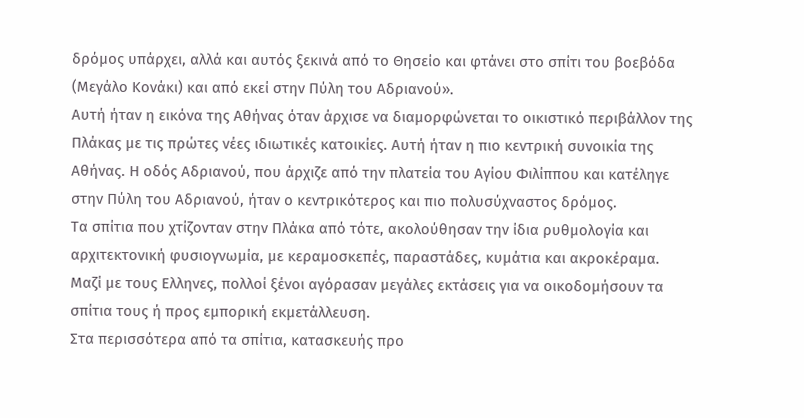δρόμος υπάρχει, αλλά και αυτός ξεκινά από το Θησείο και φτάνει στο σπίτι του βοεβόδα (Μεγάλο Κονάκι) και από εκεί στην Πύλη του Αδριανού».
Αυτή ήταν η εικόνα της Αθήνας όταν άρχισε να διαμορφώνεται το οικιστικό περιβάλλον της Πλάκας με τις πρώτες νέες ιδιωτικές κατοικίες. Αυτή ήταν η πιο κεντρική συνοικία της Αθήνας. Η οδός Αδριανού, που άρχιζε από την πλατεία του Αγίου Φιλίππου και κατέληγε στην Πύλη του Αδριανού, ήταν ο κεντρικότερος και πιο πολυσύχναστος δρόμος.
Τα σπίτια που χτίζονταν στην Πλάκα από τότε, ακολούθησαν την ίδια ρυθμολογία και αρχιτεκτονική φυσιογνωμία, με κεραμοσκεπές, παραστάδες, κυμάτια και ακροκέραμα. Μαζί με τους Ελληνες, πολλοί ξένοι αγόρασαν μεγάλες εκτάσεις για να οικοδομήσουν τα σπίτια τους ή προς εμπορική εκμετάλλευση.
Στα περισσότερα από τα σπίτια, κατασκευής προ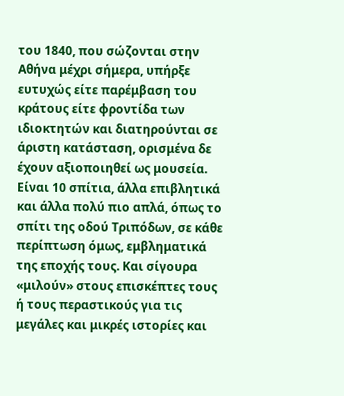του 1840, που σώζονται στην Αθήνα μέχρι σήμερα, υπήρξε ευτυχώς είτε παρέμβαση του κράτους είτε φροντίδα των ιδιοκτητών και διατηρούνται σε άριστη κατάσταση, ορισμένα δε έχουν αξιοποιηθεί ως μουσεία. Είναι 10 σπίτια, άλλα επιβλητικά και άλλα πολύ πιο απλά, όπως το σπίτι της οδού Τριπόδων, σε κάθε περίπτωση όμως, εμβληματικά της εποχής τους. Και σίγουρα «μιλούν» στους επισκέπτες τους ή τους περαστικούς για τις μεγάλες και μικρές ιστορίες και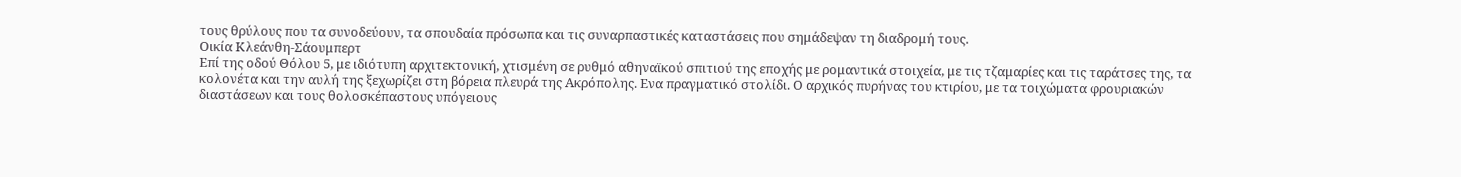τους θρύλους που τα συνοδεύουν, τα σπουδαία πρόσωπα και τις συναρπαστικές καταστάσεις που σημάδεψαν τη διαδρομή τους.
Οικία Κλεάνθη-Σάουμπερτ
Επί της οδού Θόλου 5, με ιδιότυπη αρχιτεκτονική, χτισμένη σε ρυθμό αθηναϊκού σπιτιού της εποχής με ρομαντικά στοιχεία, με τις τζαμαρίες και τις ταράτσες της, τα κολονέτα και την αυλή της ξεχωρίζει στη βόρεια πλευρά της Ακρόπολης. Ενα πραγματικό στολίδι. Ο αρχικός πυρήνας του κτιρίου, με τα τοιχώματα φρουριακών διαστάσεων και τους θολοσκέπαστους υπόγειους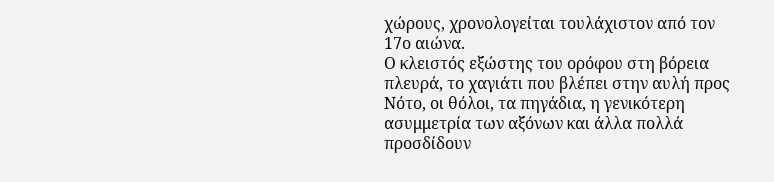χώρους, χρονολογείται τουλάχιστον από τον 17ο αιώνα.
Ο κλειστός εξώστης του ορόφου στη βόρεια πλευρά, το χαγιάτι που βλέπει στην αυλή προς Νότο, οι θόλοι, τα πηγάδια, η γενικότερη ασυμμετρία των αξόνων και άλλα πολλά προσδίδουν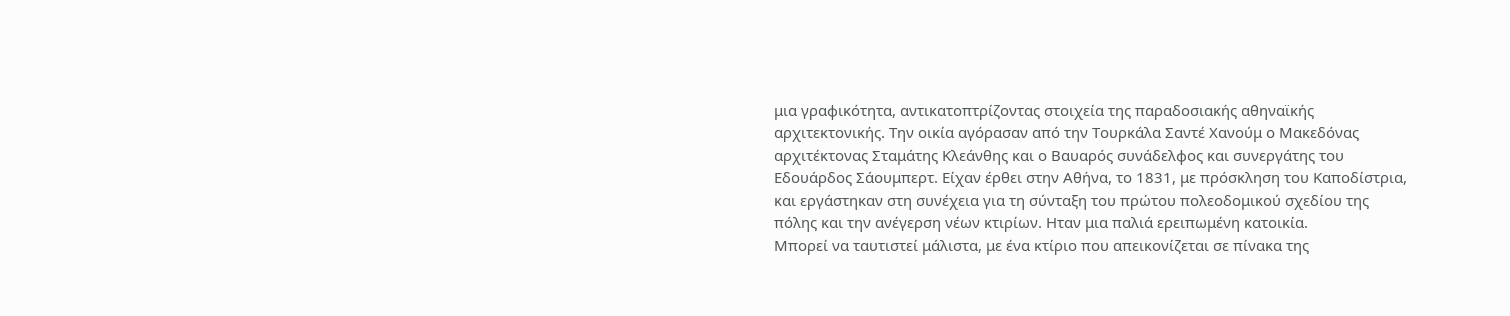μια γραφικότητα, αντικατοπτρίζοντας στοιχεία της παραδοσιακής αθηναϊκής αρχιτεκτονικής. Την οικία αγόρασαν από την Τουρκάλα Σαντέ Χανούμ ο Μακεδόνας αρχιτέκτονας Σταμάτης Κλεάνθης και ο Βαυαρός συνάδελφος και συνεργάτης του Εδουάρδος Σάουμπερτ. Είχαν έρθει στην Αθήνα, το 1831, με πρόσκληση του Καποδίστρια, και εργάστηκαν στη συνέχεια για τη σύνταξη του πρώτου πολεοδομικού σχεδίου της πόλης και την ανέγερση νέων κτιρίων. Ηταν μια παλιά ερειπωμένη κατοικία.
Μπορεί να ταυτιστεί μάλιστα, με ένα κτίριο που απεικονίζεται σε πίνακα της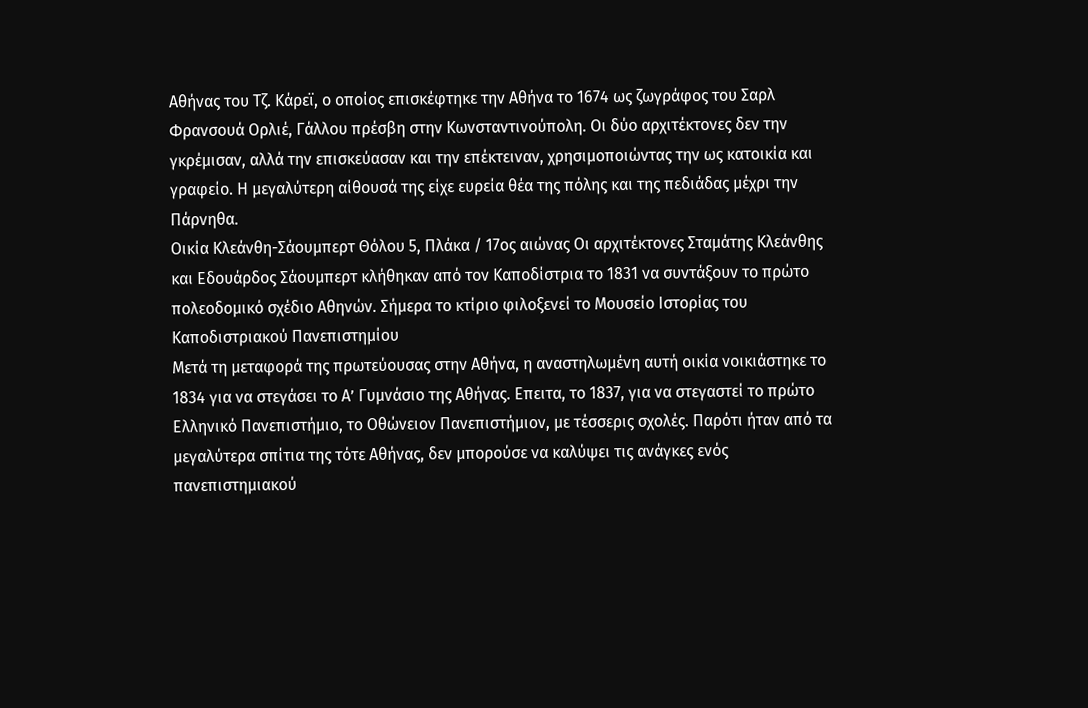Αθήνας του Τζ. Κάρεϊ, ο οποίος επισκέφτηκε την Αθήνα το 1674 ως ζωγράφος του Σαρλ Φρανσουά Ορλιέ, Γάλλου πρέσβη στην Κωνσταντινούπολη. Οι δύο αρχιτέκτονες δεν την γκρέμισαν, αλλά την επισκεύασαν και την επέκτειναν, χρησιμοποιώντας την ως κατοικία και γραφείο. Η μεγαλύτερη αίθουσά της είχε ευρεία θέα της πόλης και της πεδιάδας μέχρι την Πάρνηθα.
Οικία Κλεάνθη-Σάουμπερτ Θόλου 5, Πλάκα / 17ος αιώνας Οι αρχιτέκτονες Σταμάτης Κλεάνθης και Εδουάρδος Σάουμπερτ κλήθηκαν από τον Καποδίστρια το 1831 να συντάξουν το πρώτο πολεοδομικό σχέδιο Αθηνών. Σήμερα το κτίριο φιλοξενεί το Μουσείο Ιστορίας του Καποδιστριακού Πανεπιστημίου
Μετά τη μεταφορά της πρωτεύουσας στην Αθήνα, η αναστηλωμένη αυτή οικία νοικιάστηκε το 1834 για να στεγάσει το Α’ Γυμνάσιο της Αθήνας. Επειτα, το 1837, για να στεγαστεί το πρώτο Ελληνικό Πανεπιστήμιο, το Οθώνειον Πανεπιστήμιον, με τέσσερις σχολές. Παρότι ήταν από τα μεγαλύτερα σπίτια της τότε Αθήνας, δεν μπορούσε να καλύψει τις ανάγκες ενός πανεπιστημιακού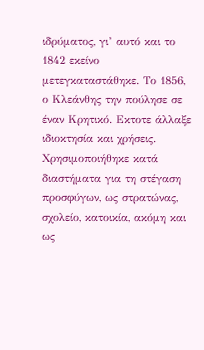ιδρύματος, γι’ αυτό και το 1842 εκείνο μετεγκαταστάθηκε. Το 1856, ο Κλεάνθης την πούλησε σε έναν Κρητικό. Εκτοτε άλλαξε ιδιοκτησία και χρήσεις.
Χρησιμοποιήθηκε κατά διαστήματα για τη στέγαση προσφύγων, ως στρατώνας, σχολείο, κατοικία, ακόμη και ως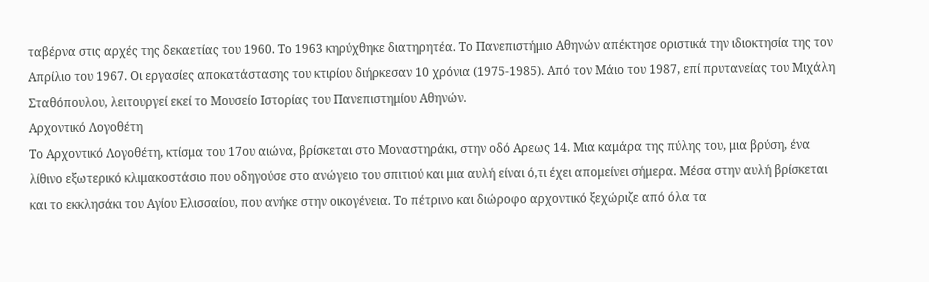ταβέρνα στις αρχές της δεκαετίας του 1960. Το 1963 κηρύχθηκε διατηρητέα. Το Πανεπιστήμιο Αθηνών απέκτησε οριστικά την ιδιοκτησία της τον Απρίλιο του 1967. Οι εργασίες αποκατάστασης του κτιρίου διήρκεσαν 10 χρόνια (1975-1985). Από τον Μάιο του 1987, επί πρυτανείας του Μιχάλη Σταθόπουλου, λειτουργεί εκεί το Μουσείο Ιστορίας του Πανεπιστημίου Αθηνών.
Αρχοντικό Λογοθέτη
Το Αρχοντικό Λογοθέτη, κτίσμα του 17ου αιώνα, βρίσκεται στο Μοναστηράκι, στην οδό Αρεως 14. Μια καμάρα της πύλης του, μια βρύση, ένα λίθινο εξωτερικό κλιμακοστάσιο που οδηγούσε στο ανώγειο του σπιτιού και μια αυλή είναι ό,τι έχει απομείνει σήμερα. Μέσα στην αυλή βρίσκεται και το εκκλησάκι του Αγίου Ελισσαίου, που ανήκε στην οικογένεια. Το πέτρινο και διώροφο αρχοντικό ξεχώριζε από όλα τα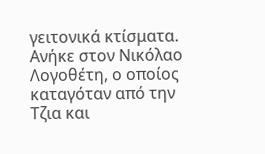γειτονικά κτίσματα. Ανήκε στον Νικόλαο Λογοθέτη, ο οποίος καταγόταν από την Τζια και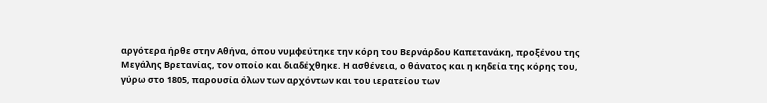αργότερα ήρθε στην Αθήνα, όπου νυμφεύτηκε την κόρη του Βερνάρδου Καπετανάκη, προξένου της Μεγάλης Βρετανίας, τον οποίο και διαδέχθηκε. Η ασθένεια, ο θάνατος και η κηδεία της κόρης του, γύρω στο 1805, παρουσία όλων των αρχόντων και του ιερατείου των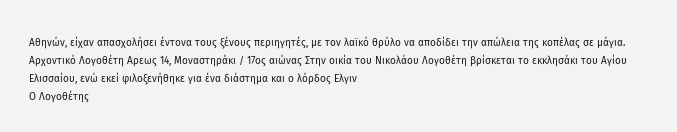Αθηνών, είχαν απασχολήσει έντονα τους ξένους περιηγητές, με τον λαϊκό θρύλο να αποδίδει την απώλεια της κοπέλας σε μάγια.
Αρχοντικό Λογοθέτη Αρεως 14, Μοναστηράκι / 17ος αιώνας Στην οικία του Νικολάου Λογοθέτη βρίσκεται το εκκλησάκι του Αγίου Ελισσαίου, ενώ εκεί φιλοξενήθηκε για ένα διάστημα και ο λόρδος Ελγιν
Ο Λογοθέτης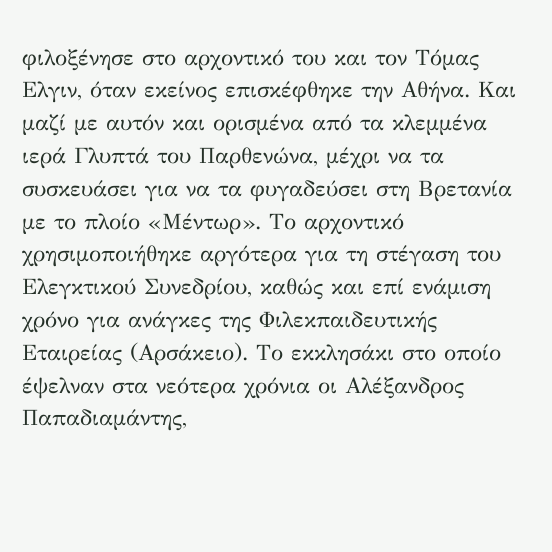φιλοξένησε στο αρχοντικό του και τον Τόμας Ελγιν, όταν εκείνος επισκέφθηκε την Αθήνα. Και μαζί με αυτόν και ορισμένα από τα κλεμμένα ιερά Γλυπτά του Παρθενώνα, μέχρι να τα συσκευάσει για να τα φυγαδεύσει στη Βρετανία με το πλοίο «Μέντωρ». Το αρχοντικό χρησιμοποιήθηκε αργότερα για τη στέγαση του Ελεγκτικού Συνεδρίου, καθώς και επί ενάμιση χρόνο για ανάγκες της Φιλεκπαιδευτικής Εταιρείας (Αρσάκειο). Το εκκλησάκι στο οποίο έψελναν στα νεότερα χρόνια οι Αλέξανδρος Παπαδιαμάντης,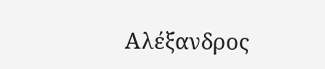Αλέξανδρος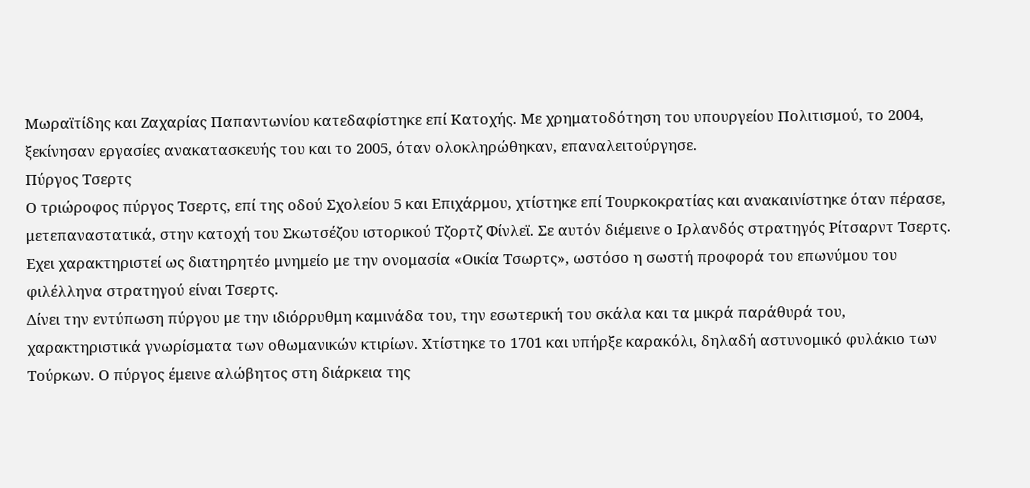Μωραϊτίδης και Ζαχαρίας Παπαντωνίου κατεδαφίστηκε επί Κατοχής. Με χρηματοδότηση του υπουργείου Πολιτισμού, το 2004, ξεκίνησαν εργασίες ανακατασκευής του και το 2005, όταν ολοκληρώθηκαν, επαναλειτούργησε.
Πύργος Τσερτς
Ο τριώροφος πύργος Τσερτς, επί της οδού Σχολείου 5 και Επιχάρμου, χτίστηκε επί Τουρκοκρατίας και ανακαινίστηκε όταν πέρασε, μετεπαναστατικά, στην κατοχή του Σκωτσέζου ιστορικού Τζορτζ Φίνλεϊ. Σε αυτόν διέμεινε ο Ιρλανδός στρατηγός Ρίτσαρντ Τσερτς. Εχει χαρακτηριστεί ως διατηρητέο μνημείο με την ονομασία «Οικία Τσωρτς», ωστόσο η σωστή προφορά του επωνύμου του φιλέλληνα στρατηγού είναι Τσερτς.
Δίνει την εντύπωση πύργου με την ιδιόρρυθμη καμινάδα του, την εσωτερική του σκάλα και τα μικρά παράθυρά του, χαρακτηριστικά γνωρίσματα των οθωμανικών κτιρίων. Χτίστηκε το 1701 και υπήρξε καρακόλι, δηλαδή αστυνομικό φυλάκιο των Τούρκων. Ο πύργος έμεινε αλώβητος στη διάρκεια της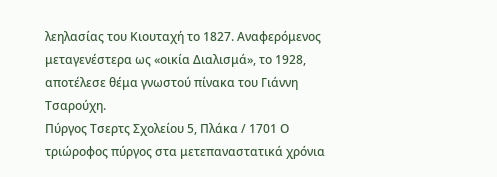λεηλασίας του Κιουταχή το 1827. Αναφερόμενος μεταγενέστερα ως «οικία Διαλισμά», το 1928, αποτέλεσε θέμα γνωστού πίνακα του Γιάννη Τσαρούχη.
Πύργος Τσερτς Σχολείου 5, Πλάκα / 1701 Ο τριώροφος πύργος στα μετεπαναστατικά χρόνια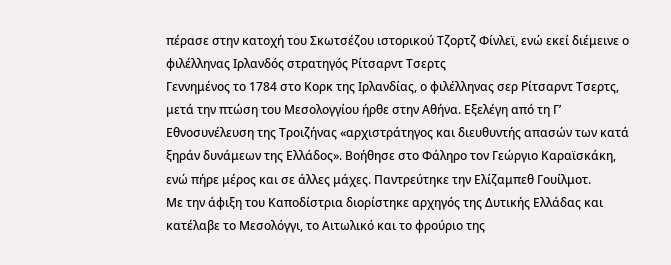πέρασε στην κατοχή του Σκωτσέζου ιστορικού Τζορτζ Φίνλεϊ, ενώ εκεί διέμεινε ο φιλέλληνας Ιρλανδός στρατηγός Ρίτσαρντ Τσερτς
Γεννημένος το 1784 στο Κορκ της Ιρλανδίας, ο φιλέλληνας σερ Ρίτσαρντ Τσερτς, μετά την πτώση του Μεσολογγίου ήρθε στην Αθήνα. Εξελέγη από τη Γ’ Εθνοσυνέλευση της Τροιζήνας «αρχιστράτηγος και διευθυντής απασών των κατά ξηράν δυνάμεων της Ελλάδος». Βοήθησε στο Φάληρο τον Γεώργιο Καραϊσκάκη, ενώ πήρε μέρος και σε άλλες μάχες. Παντρεύτηκε την Ελίζαμπεθ Γουίλμοτ.
Με την άφιξη του Καποδίστρια διορίστηκε αρχηγός της Δυτικής Ελλάδας και κατέλαβε το Μεσολόγγι, το Αιτωλικό και το φρούριο της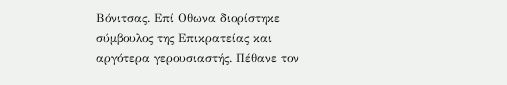Βόνιτσας. Επί Οθωνα διορίστηκε σύμβουλος της Επικρατείας και αργότερα γερουσιαστής. Πέθανε τον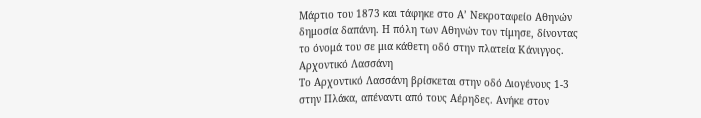Μάρτιο του 1873 και τάφηκε στο Α’ Νεκροταφείο Αθηνών δημοσία δαπάνη. Η πόλη των Αθηνών τον τίμησε, δίνοντας το όνομά του σε μια κάθετη οδό στην πλατεία Κάνιγγος.
Αρχοντικό Λασσάνη
Το Αρχοντικό Λασσάνη βρίσκεται στην οδό Διογένους 1-3 στην Πλάκα, απέναντι από τους Αέρηδες. Ανήκε στον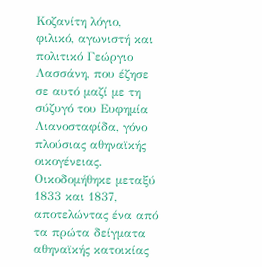Κοζανίτη λόγιο, φιλικό, αγωνιστή και πολιτικό Γεώργιο Λασσάνη, που έζησε σε αυτό μαζί με τη σύζυγό του Ευφημία Λιανοσταφίδα, γόνο πλούσιας αθηναϊκής οικογένειας. Οικοδομήθηκε μεταξύ 1833 και 1837, αποτελώντας ένα από τα πρώτα δείγματα αθηναϊκής κατοικίας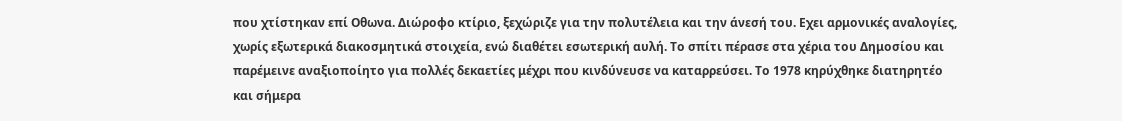που χτίστηκαν επί Οθωνα. Διώροφο κτίριο, ξεχώριζε για την πολυτέλεια και την άνεσή του. Εχει αρμονικές αναλογίες, χωρίς εξωτερικά διακοσμητικά στοιχεία, ενώ διαθέτει εσωτερική αυλή. Το σπίτι πέρασε στα χέρια του Δημοσίου και παρέμεινε αναξιοποίητο για πολλές δεκαετίες μέχρι που κινδύνευσε να καταρρεύσει. Το 1978 κηρύχθηκε διατηρητέο και σήμερα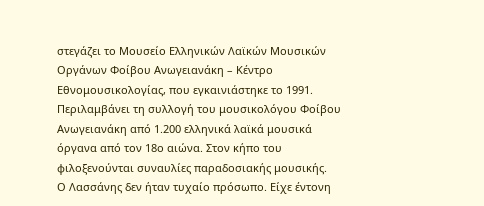στεγάζει το Μουσείο Ελληνικών Λαϊκών Μουσικών Οργάνων Φοίβου Ανωγειανάκη – Κέντρο Εθνομουσικολογίας, που εγκαινιάστηκε το 1991. Περιλαμβάνει τη συλλογή του μουσικολόγου Φοίβου Ανωγειανάκη από 1.200 ελληνικά λαϊκά μουσικά όργανα από τον 18ο αιώνα. Στον κήπο του φιλοξενούνται συναυλίες παραδοσιακής μουσικής.
Ο Λασσάνης δεν ήταν τυχαίο πρόσωπο. Είχε έντονη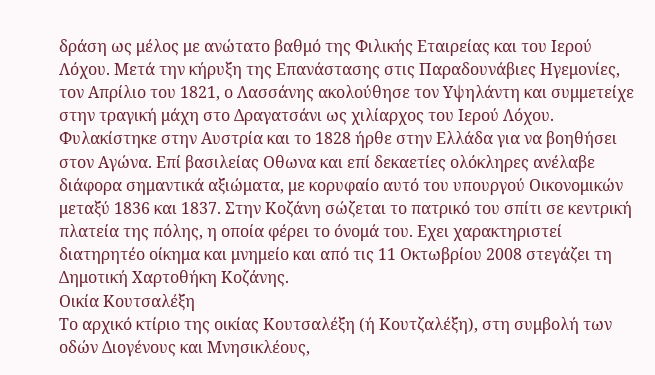δράση ως μέλος με ανώτατο βαθμό της Φιλικής Εταιρείας και του Ιερού Λόχου. Μετά την κήρυξη της Επανάστασης στις Παραδουνάβιες Ηγεμονίες, τον Απρίλιο του 1821, ο Λασσάνης ακολούθησε τον Υψηλάντη και συμμετείχε στην τραγική μάχη στο Δραγατσάνι ως χιλίαρχος του Ιερού Λόχου. Φυλακίστηκε στην Αυστρία και το 1828 ήρθε στην Ελλάδα για να βοηθήσει στον Αγώνα. Επί βασιλείας Οθωνα και επί δεκαετίες ολόκληρες ανέλαβε διάφορα σημαντικά αξιώματα, με κορυφαίο αυτό του υπουργού Οικονομικών μεταξύ 1836 και 1837. Στην Κοζάνη σώζεται το πατρικό του σπίτι σε κεντρική πλατεία της πόλης, η οποία φέρει το όνομά του. Εχει χαρακτηριστεί διατηρητέο οίκημα και μνημείο και από τις 11 Οκτωβρίου 2008 στεγάζει τη Δημοτική Χαρτοθήκη Κοζάνης.
Οικία Κουτσαλέξη
Το αρχικό κτίριο της οικίας Κουτσαλέξη (ή Κουτζαλέξη), στη συμβολή των οδών Διογένους και Μνησικλέους,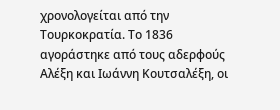χρονολογείται από την Τουρκοκρατία. Το 1836 αγοράστηκε από τους αδερφούς Αλέξη και Ιωάννη Κουτσαλέξη, οι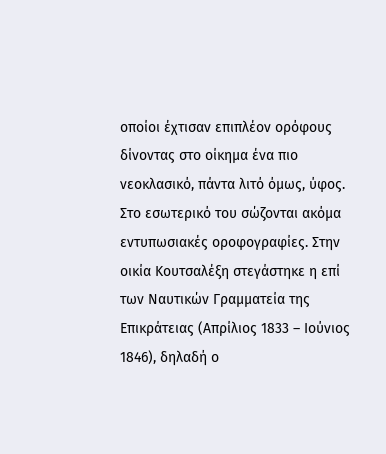οποίοι έχτισαν επιπλέον ορόφους δίνοντας στο οίκημα ένα πιο νεοκλασικό, πάντα λιτό όμως, ύφος. Στο εσωτερικό του σώζονται ακόμα εντυπωσιακές οροφογραφίες. Στην οικία Κουτσαλέξη στεγάστηκε η επί των Ναυτικών Γραμματεία της Επικράτειας (Απρίλιος 1833 – Ιούνιος 1846), δηλαδή ο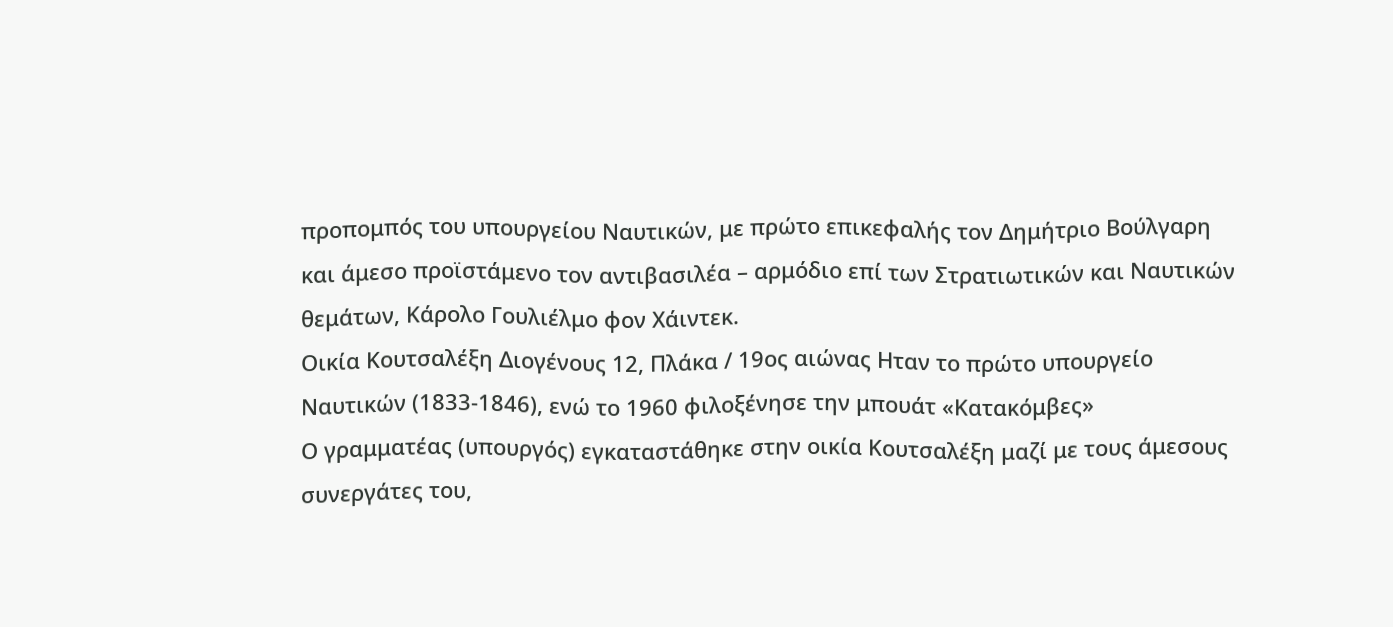προπομπός του υπουργείου Ναυτικών, με πρώτο επικεφαλής τον Δημήτριο Βούλγαρη και άμεσο προϊστάμενο τον αντιβασιλέα – αρμόδιο επί των Στρατιωτικών και Ναυτικών θεμάτων, Κάρολο Γουλιέλμο φον Χάιντεκ.
Οικία Κουτσαλέξη Διογένους 12, Πλάκα / 19ος αιώνας Ηταν το πρώτο υπουργείο Ναυτικών (1833-1846), ενώ το 1960 φιλοξένησε την μπουάτ «Κατακόμβες»
Ο γραμματέας (υπουργός) εγκαταστάθηκε στην οικία Κουτσαλέξη μαζί με τους άμεσους συνεργάτες του,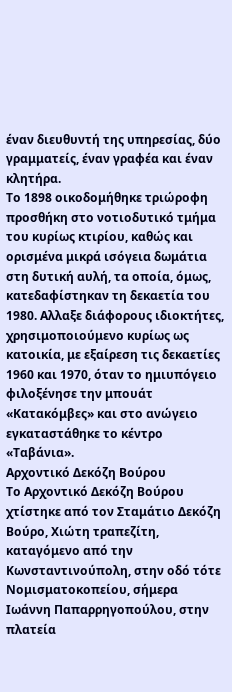έναν διευθυντή της υπηρεσίας, δύο γραμματείς, έναν γραφέα και έναν κλητήρα.
Το 1898 οικοδομήθηκε τριώροφη προσθήκη στο νοτιοδυτικό τμήμα του κυρίως κτιρίου, καθώς και ορισμένα μικρά ισόγεια δωμάτια στη δυτική αυλή, τα οποία, όμως, κατεδαφίστηκαν τη δεκαετία του 1980. Αλλαξε διάφορους ιδιοκτήτες, χρησιμοποιούμενο κυρίως ως κατοικία, με εξαίρεση τις δεκαετίες 1960 και 1970, όταν το ημιυπόγειο φιλοξένησε την μπουάτ «Κατακόμβες» και στο ανώγειο εγκαταστάθηκε το κέντρο «Ταβάνια».
Αρχοντικό Δεκόζη Βούρου
Το Αρχοντικό Δεκόζη Βούρου χτίστηκε από τον Σταμάτιο Δεκόζη Βούρο, Χιώτη τραπεζίτη, καταγόμενο από την Κωνσταντινούπολη, στην οδό τότε Νομισματοκοπείου, σήμερα Ιωάννη Παπαρρηγοπούλου, στην πλατεία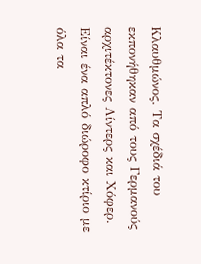Κλαυθμώνος. Τα σχέδιά του εκπονήθηκαν από τους Γερμανούς αρχιτέκτονες Λίντερς και Χόφερ. Είναι ένα απλό διώροφο κτίριο με όλα τα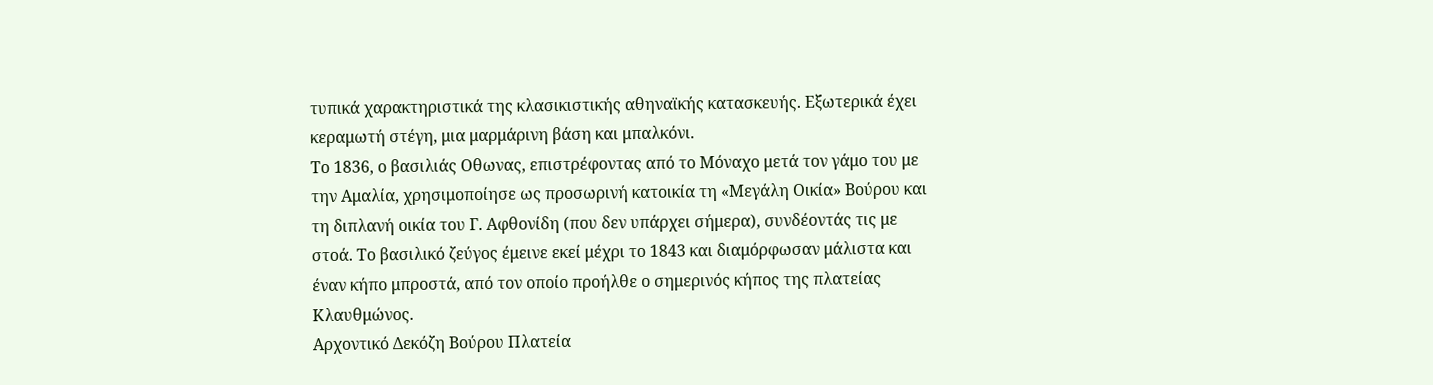τυπικά χαρακτηριστικά της κλασικιστικής αθηναϊκής κατασκευής. Εξωτερικά έχει κεραμωτή στέγη, μια μαρμάρινη βάση και μπαλκόνι.
Το 1836, ο βασιλιάς Οθωνας, επιστρέφοντας από το Μόναχο μετά τον γάμο του με την Αμαλία, χρησιμοποίησε ως προσωρινή κατοικία τη «Μεγάλη Οικία» Βούρου και τη διπλανή οικία του Γ. Αφθονίδη (που δεν υπάρχει σήμερα), συνδέοντάς τις με στοά. Το βασιλικό ζεύγος έμεινε εκεί μέχρι το 1843 και διαμόρφωσαν μάλιστα και έναν κήπο μπροστά, από τον οποίο προήλθε ο σημερινός κήπος της πλατείας Κλαυθμώνος.
Αρχοντικό Δεκόζη Βούρου Πλατεία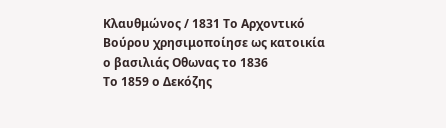Κλαυθμώνος / 1831 Το Αρχοντικό Βούρου χρησιμοποίησε ως κατοικία ο βασιλιάς Οθωνας το 1836
Το 1859 ο Δεκόζης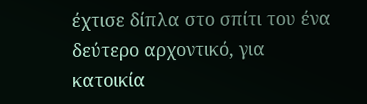έχτισε δίπλα στο σπίτι του ένα δεύτερο αρχοντικό, για κατοικία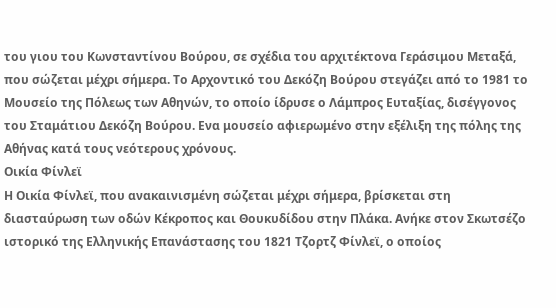του γιου του Κωνσταντίνου Βούρου, σε σχέδια του αρχιτέκτονα Γεράσιμου Μεταξά, που σώζεται μέχρι σήμερα. Το Αρχοντικό του Δεκόζη Βούρου στεγάζει από το 1981 το Μουσείο της Πόλεως των Αθηνών, το οποίο ίδρυσε ο Λάμπρος Ευταξίας, δισέγγονος του Σταμάτιου Δεκόζη Βούρου. Ενα μουσείο αφιερωμένο στην εξέλιξη της πόλης της Αθήνας κατά τους νεότερους χρόνους.
Οικία Φίνλεϊ
Η Οικία Φίνλεϊ, που ανακαινισμένη σώζεται μέχρι σήμερα, βρίσκεται στη διασταύρωση των οδών Κέκροπος και Θουκυδίδου στην Πλάκα. Ανήκε στον Σκωτσέζο ιστορικό της Ελληνικής Επανάστασης του 1821 Τζορτζ Φίνλεϊ, ο οποίος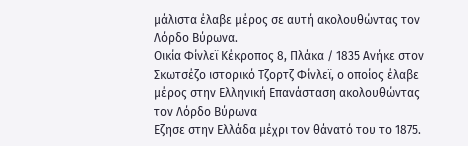μάλιστα έλαβε μέρος σε αυτή ακολουθώντας τον Λόρδο Βύρωνα.
Οικία Φίνλεϊ Κέκροπος 8, Πλάκα / 1835 Ανήκε στον Σκωτσέζο ιστορικό Τζορτζ Φίνλεϊ, ο οποίος έλαβε μέρος στην Ελληνική Επανάσταση ακολουθώντας τον Λόρδο Βύρωνα
Εζησε στην Ελλάδα μέχρι τον θάνατό του το 1875.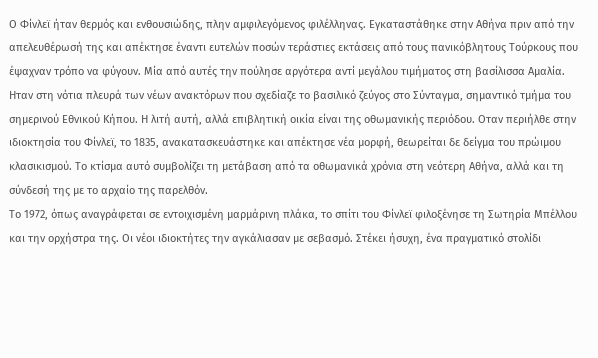Ο Φίνλεϊ ήταν θερμός και ενθουσιώδης, πλην αμφιλεγόμενος φιλέλληνας. Εγκαταστάθηκε στην Αθήνα πριν από την απελευθέρωσή της και απέκτησε έναντι ευτελών ποσών τεράστιες εκτάσεις από τους πανικόβλητους Τούρκους που έψαχναν τρόπο να φύγουν. Μία από αυτές την πούλησε αργότερα αντί μεγάλου τιμήματος στη βασίλισσα Αμαλία. Ηταν στη νότια πλευρά των νέων ανακτόρων που σχεδίαζε το βασιλικό ζεύγος στο Σύνταγμα, σημαντικό τμήμα του σημερινού Εθνικού Κήπου. Η λιτή αυτή, αλλά επιβλητική οικία είναι της οθωμανικής περιόδου. Οταν περιήλθε στην ιδιοκτησία του Φίνλεϊ, το 1835, ανακατασκευάστηκε και απέκτησε νέα μορφή, θεωρείται δε δείγμα του πρώιμου κλασικισμού. Το κτίσμα αυτό συμβολίζει τη μετάβαση από τα οθωμανικά χρόνια στη νεότερη Αθήνα, αλλά και τη σύνδεσή της με το αρχαίο της παρελθόν.
Το 1972, όπως αναγράφεται σε εντοιχισμένη μαρμάρινη πλάκα, το σπίτι του Φίνλεϊ φιλοξένησε τη Σωτηρία Μπέλλου και την ορχήστρα της. Οι νέοι ιδιοκτήτες την αγκάλιασαν με σεβασμό. Στέκει ήσυχη, ένα πραγματικό στολίδι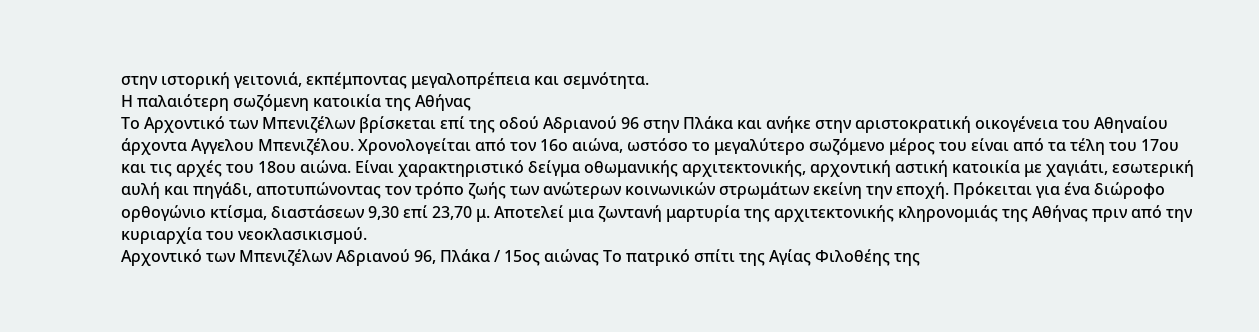στην ιστορική γειτονιά, εκπέμποντας μεγαλοπρέπεια και σεμνότητα.
Η παλαιότερη σωζόμενη κατοικία της Αθήνας
Το Αρχοντικό των Μπενιζέλων βρίσκεται επί της οδού Αδριανού 96 στην Πλάκα και ανήκε στην αριστοκρατική οικογένεια του Αθηναίου άρχοντα Αγγελου Μπενιζέλου. Χρονολογείται από τον 16ο αιώνα, ωστόσο το μεγαλύτερο σωζόμενο μέρος του είναι από τα τέλη του 17ου και τις αρχές του 18ου αιώνα. Είναι χαρακτηριστικό δείγμα οθωμανικής αρχιτεκτονικής, αρχοντική αστική κατοικία με χαγιάτι, εσωτερική αυλή και πηγάδι, αποτυπώνοντας τον τρόπο ζωής των ανώτερων κοινωνικών στρωμάτων εκείνη την εποχή. Πρόκειται για ένα διώροφο ορθογώνιο κτίσμα, διαστάσεων 9,30 επί 23,70 μ. Αποτελεί μια ζωντανή μαρτυρία της αρχιτεκτονικής κληρονομιάς της Αθήνας πριν από την κυριαρχία του νεοκλασικισμού.
Αρχοντικό των Μπενιζέλων Αδριανού 96, Πλάκα / 15ος αιώνας Το πατρικό σπίτι της Αγίας Φιλοθέης της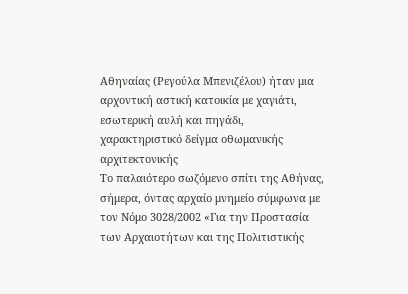Αθηναίας (Ρεγούλα Μπενιζέλου) ήταν μια αρχοντική αστική κατοικία με χαγιάτι, εσωτερική αυλή και πηγάδι, χαρακτηριστικό δείγμα οθωμανικής αρχιτεκτονικής
Το παλαιότερο σωζόμενο σπίτι της Αθήνας, σήμερα, όντας αρχαίο μνημείο σύμφωνα με τον Νόμο 3028/2002 «Για την Προστασία των Αρχαιοτήτων και της Πολιτιστικής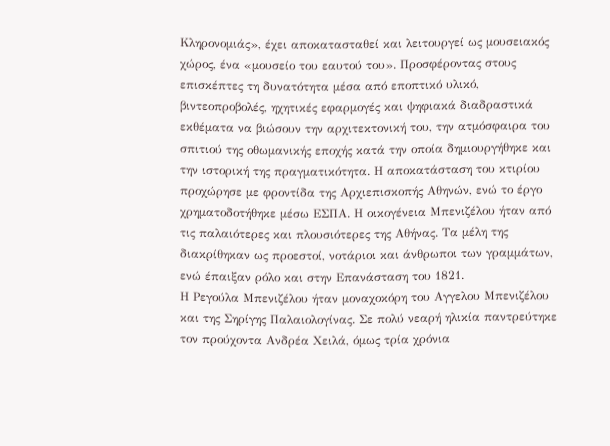Κληρονομιάς», έχει αποκατασταθεί και λειτουργεί ως μουσειακός χώρος, ένα «μουσείο του εαυτού του». Προσφέροντας στους επισκέπτες τη δυνατότητα μέσα από εποπτικό υλικό, βιντεοπροβολές, ηχητικές εφαρμογές και ψηφιακά διαδραστικά εκθέματα να βιώσουν την αρχιτεκτονική του, την ατμόσφαιρα του σπιτιού της οθωμανικής εποχής κατά την οποία δημιουργήθηκε και την ιστορική της πραγματικότητα. Η αποκατάσταση του κτιρίου προχώρησε με φροντίδα της Αρχιεπισκοπής Αθηνών, ενώ το έργο χρηματοδοτήθηκε μέσω ΕΣΠΑ. Η οικογένεια Μπενιζέλου ήταν από τις παλαιότερες και πλουσιότερες της Αθήνας. Τα μέλη της διακρίθηκαν ως προεστοί, νοτάριοι και άνθρωποι των γραμμάτων, ενώ έπαιξαν ρόλο και στην Επανάσταση του 1821.
Η Ρεγούλα Μπενιζέλου ήταν μοναχοκόρη του Αγγελου Μπενιζέλου και της Σηρίγης Παλαιολογίνας. Σε πολύ νεαρή ηλικία παντρεύτηκε τον προύχοντα Ανδρέα Χειλά, όμως τρία χρόνια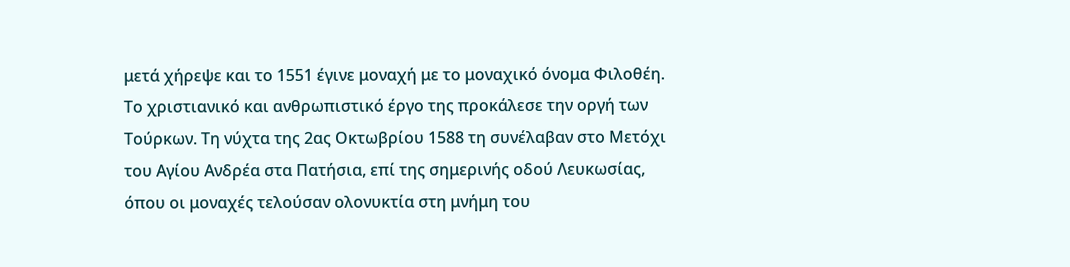μετά χήρεψε και το 1551 έγινε μοναχή με το μοναχικό όνομα Φιλοθέη. Το χριστιανικό και ανθρωπιστικό έργο της προκάλεσε την οργή των Τούρκων. Τη νύχτα της 2ας Οκτωβρίου 1588 τη συνέλαβαν στο Μετόχι του Αγίου Ανδρέα στα Πατήσια, επί της σημερινής οδού Λευκωσίας, όπου οι μοναχές τελούσαν ολονυκτία στη μνήμη του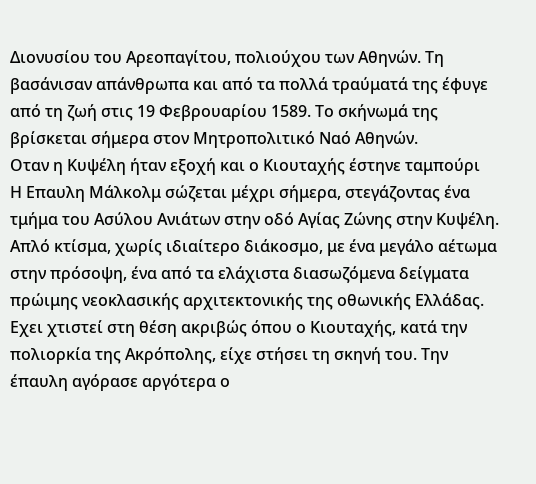Διονυσίου του Αρεοπαγίτου, πολιούχου των Αθηνών. Τη βασάνισαν απάνθρωπα και από τα πολλά τραύματά της έφυγε από τη ζωή στις 19 Φεβρουαρίου 1589. Το σκήνωμά της βρίσκεται σήμερα στον Μητροπολιτικό Ναό Αθηνών.
Οταν η Κυψέλη ήταν εξοχή και ο Κιουταχής έστηνε ταμπούρι
Η Επαυλη Μάλκολμ σώζεται μέχρι σήμερα, στεγάζοντας ένα τμήμα του Ασύλου Ανιάτων στην οδό Αγίας Ζώνης στην Κυψέλη. Απλό κτίσμα, χωρίς ιδιαίτερο διάκοσμο, με ένα μεγάλο αέτωμα στην πρόσοψη, ένα από τα ελάχιστα διασωζόμενα δείγματα πρώιμης νεοκλασικής αρχιτεκτονικής της οθωνικής Ελλάδας. Εχει χτιστεί στη θέση ακριβώς όπου ο Κιουταχής, κατά την πολιορκία της Ακρόπολης, είχε στήσει τη σκηνή του. Την έπαυλη αγόρασε αργότερα ο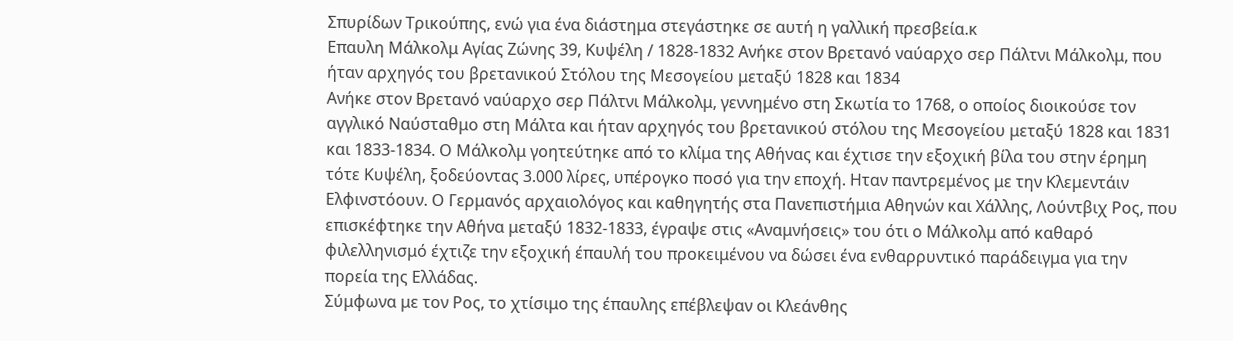Σπυρίδων Τρικούπης, ενώ για ένα διάστημα στεγάστηκε σε αυτή η γαλλική πρεσβεία.κ
Επαυλη Μάλκολμ Αγίας Ζώνης 39, Κυψέλη / 1828-1832 Ανήκε στον Βρετανό ναύαρχο σερ Πάλτνι Μάλκολμ, που ήταν αρχηγός του βρετανικού Στόλου της Μεσογείου μεταξύ 1828 και 1834
Ανήκε στον Βρετανό ναύαρχο σερ Πάλτνι Μάλκολμ, γεννημένο στη Σκωτία το 1768, ο οποίος διοικούσε τον αγγλικό Ναύσταθμο στη Μάλτα και ήταν αρχηγός του βρετανικού στόλου της Μεσογείου μεταξύ 1828 και 1831 και 1833-1834. Ο Μάλκολμ γοητεύτηκε από το κλίμα της Αθήνας και έχτισε την εξοχική βίλα του στην έρημη τότε Κυψέλη, ξοδεύοντας 3.000 λίρες, υπέρογκο ποσό για την εποχή. Ηταν παντρεμένος με την Κλεμεντάιν Ελφινστόουν. Ο Γερμανός αρχαιολόγος και καθηγητής στα Πανεπιστήμια Αθηνών και Χάλλης, Λούντβιχ Ρος, που επισκέφτηκε την Αθήνα μεταξύ 1832-1833, έγραψε στις «Αναμνήσεις» του ότι ο Μάλκολμ από καθαρό φιλελληνισμό έχτιζε την εξοχική έπαυλή του προκειμένου να δώσει ένα ενθαρρυντικό παράδειγμα για την πορεία της Ελλάδας.
Σύμφωνα με τον Ρος, το χτίσιμο της έπαυλης επέβλεψαν οι Κλεάνθης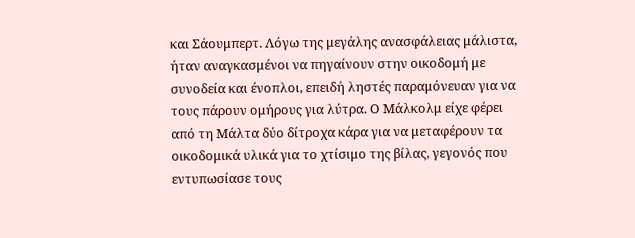και Σάουμπερτ. Λόγω της μεγάλης ανασφάλειας μάλιστα, ήταν αναγκασμένοι να πηγαίνουν στην οικοδομή με συνοδεία και ένοπλοι, επειδή ληστές παραμόνευαν για να τους πάρουν ομήρους για λύτρα. Ο Μάλκολμ είχε φέρει από τη Μάλτα δύο δίτροχα κάρα για να μεταφέρουν τα οικοδομικά υλικά για το χτίσιμο της βίλας, γεγονός που εντυπωσίασε τους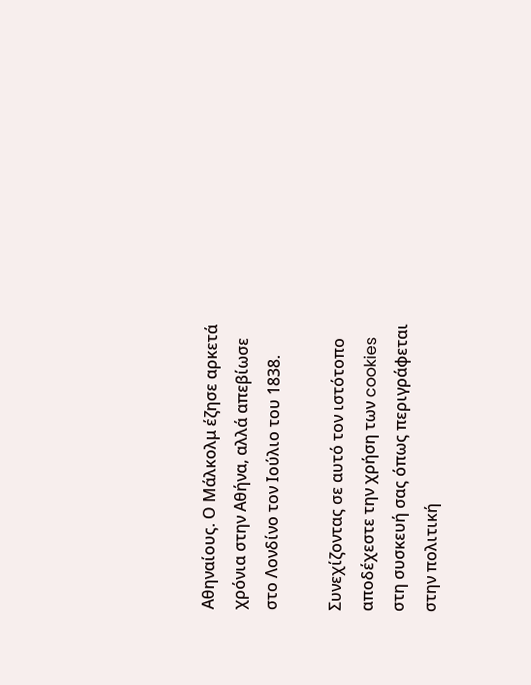Αθηναίους. Ο Μάλκολμ έζησε αρκετά χρόνια στην Αθήνα, αλλά απεβίωσε στο Λονδίνο τον Ιούλιο του 1838.

Συνεχίζοντας σε αυτό τον ιστότοπο αποδέχεστε την χρήση των cookies στη συσκευή σας όπως περιγράφεται στην πολιτική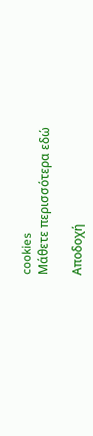cookies
Μάθετε περισσότερα εδώ

Αποδοχή